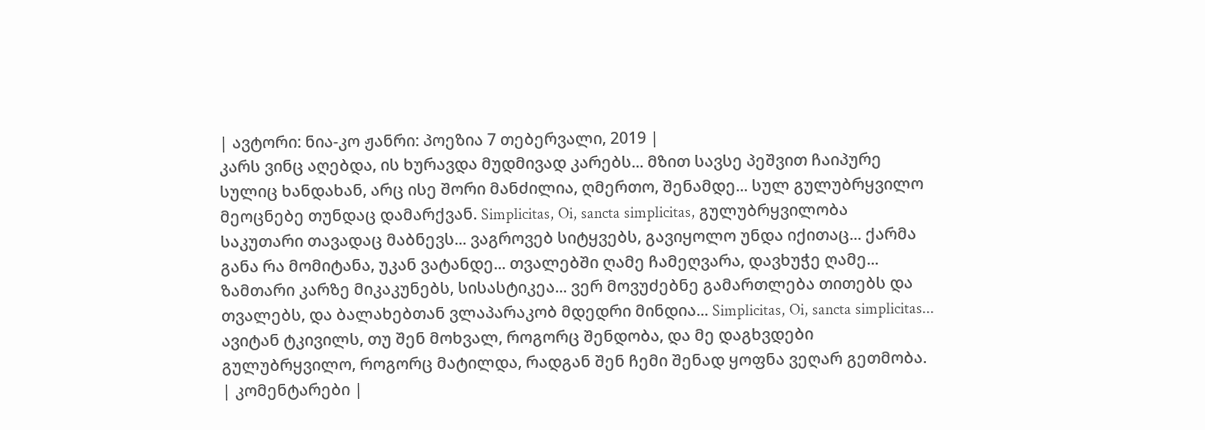| ავტორი: ნია-კო ჟანრი: პოეზია 7 თებერვალი, 2019 |
კარს ვინც აღებდა, ის ხურავდა მუდმივად კარებს... მზით სავსე პეშვით ჩაიპურე სულიც ხანდახან, არც ისე შორი მანძილია, ღმერთო, შენამდე... სულ გულუბრყვილო მეოცნებე თუნდაც დამარქვან. Simplicitas, Oi, sancta simplicitas, გულუბრყვილობა საკუთარი თავადაც მაბნევს... ვაგროვებ სიტყვებს, გავიყოლო უნდა იქითაც... ქარმა განა რა მომიტანა, უკან ვატანდე... თვალებში ღამე ჩამეღვარა, დავხუჭე ღამე... ზამთარი კარზე მიკაკუნებს, სისასტიკეა... ვერ მოვუძებნე გამართლება თითებს და თვალებს, და ბალახებთან ვლაპარაკობ მდედრი მინდია... Simplicitas, Oi, sancta simplicitas... ავიტან ტკივილს, თუ შენ მოხვალ, როგორც შენდობა, და მე დაგხვდები გულუბრყვილო, როგორც მატილდა, რადგან შენ ჩემი შენად ყოფნა ვეღარ გეთმობა.
| კომენტარები |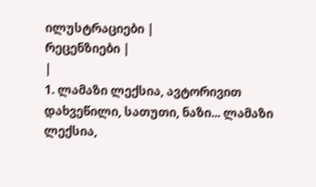ილუსტრაციები |
რეცენზიები |
|
1. ლამაზი ლექსია, ავტორივით დახვეწილი, სათუთი, ნაზი... ლამაზი ლექსია,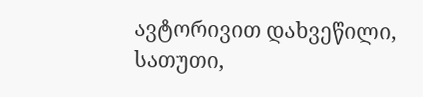ავტორივით დახვეწილი, სათუთი,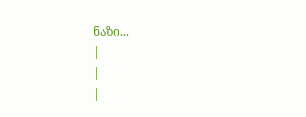ნაზი...
|
|
|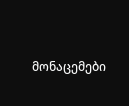მონაცემები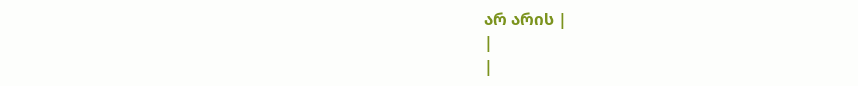არ არის |
|
|